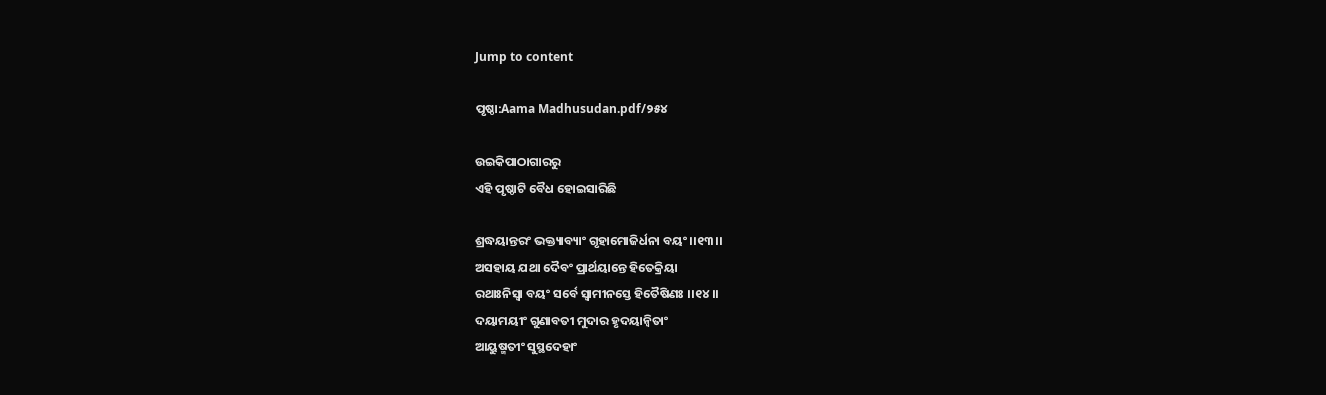Jump to content

ପୃଷ୍ଠା:Aama Madhusudan.pdf/୨୫୪

ଉଇକିପାଠାଗାର‌ରୁ
ଏହି ପୃଷ୍ଠାଟି ବୈଧ ହୋଇସାରିଛି

ଶ୍ରଦ୍ଧୟାନ୍ତରଂ ଭକ୍ତ୍ୟାବ୍ୟାଂ ଗୃହାମୋଜିର୍ଧନା ବୟଂ ।।୧୩।।
ଅସହାୟ ଯଥା ଦୈବଂ ପ୍ରାର୍ଥୟାନ୍ତେ ହିତେକ୍ରିୟା
ରଥାଃନିସ୍ୱା ବୟଂ ସର୍ବେ ସ୍ୱାମୀନସ୍ତେ ହିତୈଷିଣଃ ।।୧୪।।
ଦୟାମୟୀଂ ଗୁଣାବତୀ ମୁଦାର ହୃଦୟାନ୍ୱିତାଂ
ଆୟୁଷ୍ମତୀଂ ସୁସ୍ଥଦେହାଂ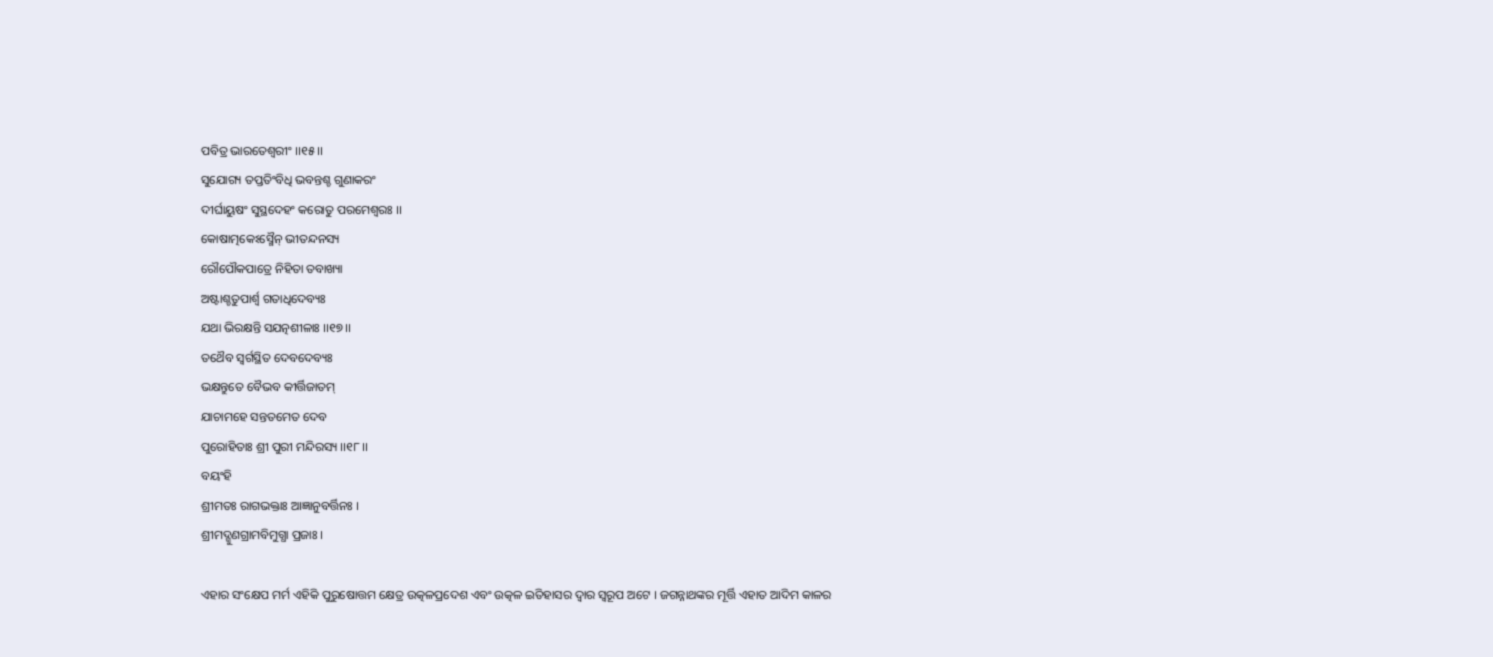ପବିତ୍ର ଭାରତେଶ୍ୱରୀଂ ।।୧୫।।
ସୁଯୋଗ୍ୟ ତପ୍ତତିଂବିଧି ଭବନ୍ତଶ୍ଚ ଗୁଣାକରଂ
ଦୀର୍ଘାୟୁଷଂ ସୁସ୍ଥଦେହଂ କରୋତୁ ପରମେଶ୍ୱରଃ ।।
କୋଷାତ୍ମକେଽସ୍ମୈନ୍‍ ଭୀତନ୍ଦନସ୍ୟ
ରୌପୌକପାତ୍ରେ ନିହିତା ତବାଖ୍ୟା
ଅଷ୍ଟାଶ୍ଚତୁପାର୍ଶ୍ୱ ଗତାଧିଦେବ୍ୟଃ
ଯଥା ଭିରକ୍ଷନ୍ତି ସଯତ୍ନଶୀଳାଃ ।।୧୭।।
ତଥୈବ ସ୍ୱର୍ଗସ୍ଥିତ ଦେବଦେବ୍ୟଃ
ଭକ୍ଷନ୍ତୁତେ ବୈଭବ କୀର୍ତ୍ତିଜାତମ୍‍
ଯାଚାମହେ ସନ୍ତତମେତ ଦେବ
ପୁରୋହିତାଃ ଶ୍ରୀ ପୁରୀ ମନ୍ଦିରସ୍ୟ ।।୧୮।।
ବୟଂହି
ଶ୍ରୀମତଃ ରାଗଭକ୍ତାଃ ଆଜ୍ଞାନୁବର୍ତ୍ତିନଃ ।
ଶ୍ରୀମଦ୍ଗୁଣଗ୍ରାମବିମୁଗ୍ଧା ପ୍ରଜାଃ ।

ଏହାର ସଂକ୍ଷେପ ମର୍ମ ଏହିକି ପୁରୁଷୋତ୍ତମ କ୍ଷେତ୍ର ଉତ୍କଳପ୍ରଦେଶ ଏବଂ ଉତ୍କଳ ଇତିହାସର ଦ୍ୱାର ସ୍ୱରୂପ ଅଟେ । ଜଗନ୍ନାଥଙ୍କର ମୂର୍ତ୍ତି ଏହାତ ଆଦିମ କାଳର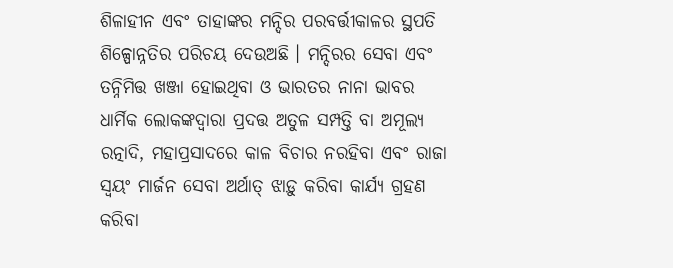ଶିଳାହୀନ ଏବଂ ତାହାଙ୍କର ମନ୍ଦିର ପରବର୍ତ୍ତୀକାଳର ସ୍ଥପତି ଶିଳ୍ପୋନ୍ନତିର ପରିଚୟ ଦେଉଅଛି । ମନ୍ଦିରର ସେବା ଏବଂ ତନ୍ନିମିତ୍ତ ଖଞ୍ଜା ହୋଇଥିବା ଓ ଭାରତର ନାନା ଭାବର ଧାର୍ମିକ ଲୋକଙ୍କଦ୍ୱାରା ପ୍ରଦତ୍ତ ଅତୁଳ ସମ୍ପତ୍ତି ବା ଅମୂଲ୍ୟ ରତ୍ନାଦି, ମହାପ୍ରସାଦରେ କାଳ ବିଚାର ନରହିବା ଏବଂ ରାଜା ସ୍ୱୟଂ ମାର୍ଜନ ସେବା ଅର୍ଥାତ୍‍ ଝାଡ଼ୁ କରିବା କାର୍ଯ୍ୟ ଗ୍ରହଣ କରିବା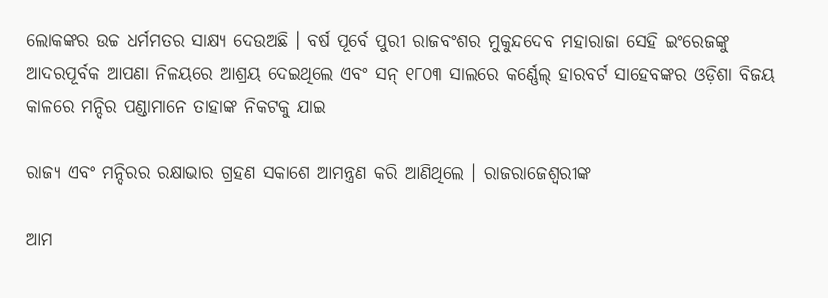ଲୋକଙ୍କର ଉଚ୍ଚ ଧର୍ମମତର ସାକ୍ଷ୍ୟ ଦେଉଅଛି । ବର୍ଷ ପୂର୍ବେ ପୁରୀ ରାଜବଂଶର ମୁକୁନ୍ଦଦେବ ମହାରାଜା ସେହି ଇଂରେଜଙ୍କୁ ଆଦରପୂର୍ବକ ଆପଣା ନିଳୟରେ ଆଶ୍ରୟ ଦେଇଥିଲେ ଏବଂ ସନ୍‍ ୧୮୦୩ ସାଲରେ କର୍ଣ୍ଣେଲ୍‍ ହାରବର୍ଟ ସାହେବଙ୍କର ଓଡ଼ିଶା ବିଜୟ କାଳରେ ମନ୍ଦିର ପଣ୍ଡାମାନେ ତାହାଙ୍କ ନିକଟକୁ ଯାଇ

ରାଜ୍ୟ ଏବଂ ମନ୍ଦିରର ରକ୍ଷାଭାର ଗ୍ରହଣ ସକାଶେ ଆମନ୍ତ୍ରଣ କରି ଆଣିଥିଲେ । ରାଜରାଜେଶ୍ୱରୀଙ୍କ

ଆମ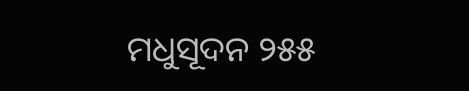ମଧୁସୂଦନ ୨୫୫